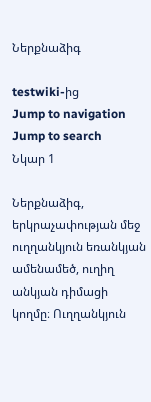Ներքնաձիգ

testwiki-ից
Jump to navigation Jump to search
Նկար 1

Ներքնաձիգ, երկրաչափության մեջ ուղղանկյուն եռանկյան ամենամեծ, ուղիղ անկյան դիմացի կողմը։ Ուղղանկյուն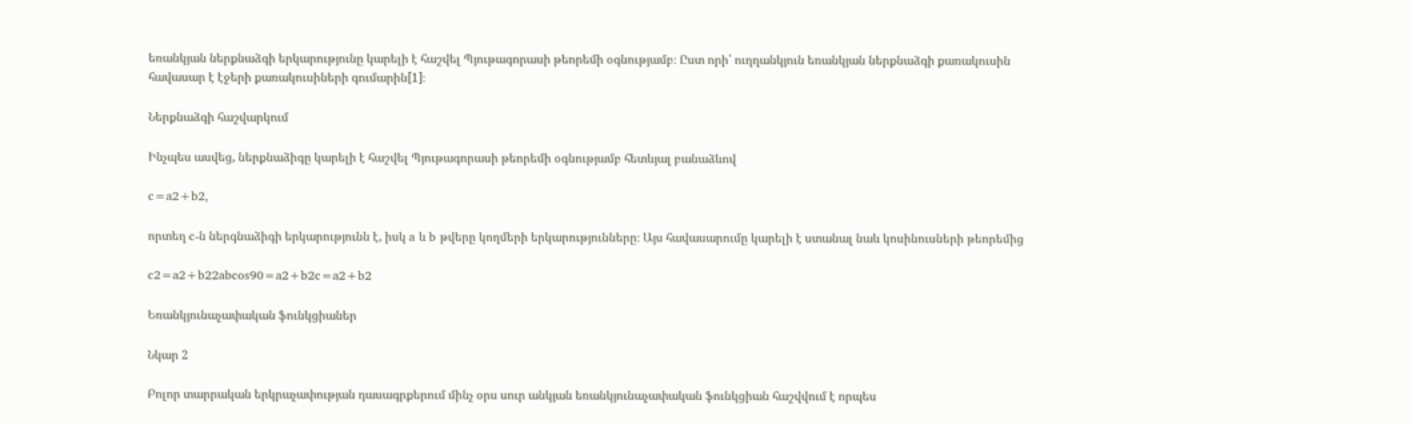եռանկյան ներքնաձգի երկարությունը կարելի է հաշվել Պյութագորասի թեորեմի օգնությամբ։ Ըստ որի՝ ուղղանկյուն եռանկյան ներքնաձգի քառակուսին հավասար է էջերի քառակուսիների գումարին[1]։

Ներքնաձգի հաշվարկում

Ինչպես ասվեց, ներքնաձիգը կարելի է հաշվել Պյութագորասի թեորեմի օգնությամբ հետևյալ բանաձևով

c=a2+b2,

որտեղ c-ն ներգնաձիգի երկարությունն է, իսկ a և b թվերը կողմերի երկարությունները։ Այս հավասարումը կարելի է ստանալ նաև կոսինուսների թեորեմից

c2=a2+b22abcos90=a2+b2c=a2+b2

Եռանկյունաչափական ֆունկցիաներ

Նկար 2

Բոլոր տարրական երկրաչափության դասագրքերում մինչ օրս սուր անկյան եռանկյունաչափական ֆունկցիան հաշվվում է որպես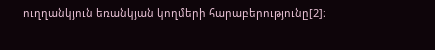ուղղանկյուն եռանկյան կողմերի հարաբերությունը[2]։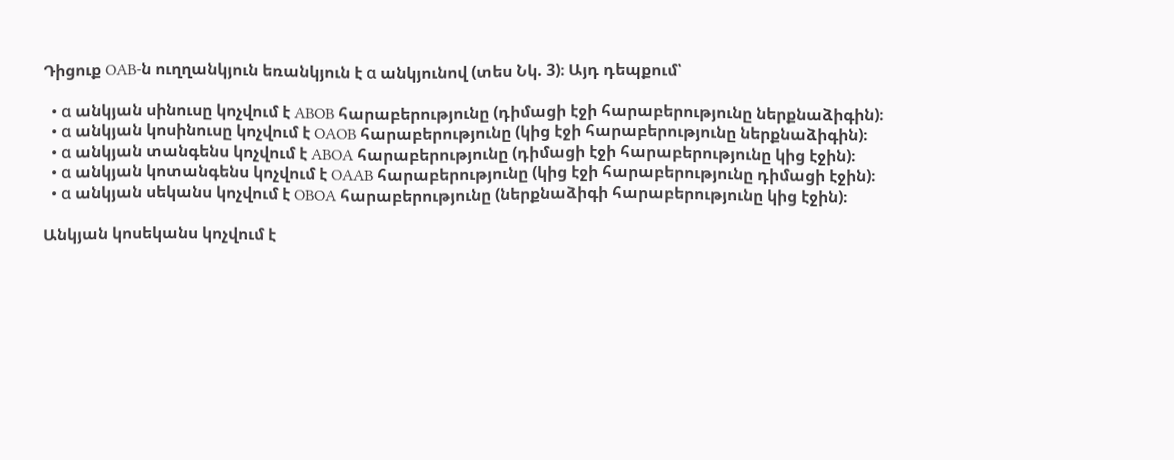Դիցուք OAB-ն ուղղանկյուն եռանկյուն է α անկյունով (տես Նկ. 3)։ Այդ դեպքում՝

  • α անկյան սինուսը կոչվում է ABOB հարաբերությունը (դիմացի էջի հարաբերությունը ներքնաձիգին)։
  • α անկյան կոսինուսը կոչվում է OAOB հարաբերությունը (կից էջի հարաբերությունը ներքնաձիգին)։
  • α անկյան տանգենս կոչվում է ABOA հարաբերությունը (դիմացի էջի հարաբերությունը կից էջին)։
  • α անկյան կոտանգենս կոչվում է OAAB հարաբերությունը (կից էջի հարաբերությունը դիմացի էջին)։
  • α անկյան սեկանս կոչվում է OBOA հարաբերությունը (ներքնաձիգի հարաբերությունը կից էջին)։

Անկյան կոսեկանս կոչվում է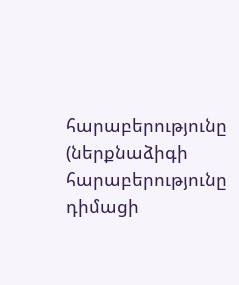հարաբերությունը (ներքնաձիգի հարաբերությունը դիմացի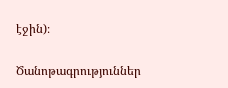էջին)։

Ծանոթագրություններ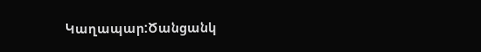Կաղապար:Ծանցանկ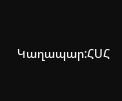Կաղապար:ՀՍՀ